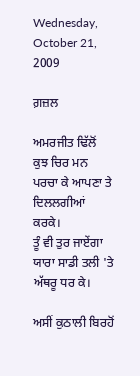Wednesday, October 21, 2009

ਗ਼ਜ਼ਲ

ਅਮਰਜੀਤ ਢਿੱਲੋਂ
ਕੁਝ ਚਿਰ ਮਨ ਪਰਚਾ ਕੇ ਆਪਣਾ ਤੇ ਦਿਲਲਗੀਆਂ ਕਰਕੇ।
ਤੂੰ ਵੀ ਤੁਰ ਜਾਏਂਗਾ ਯਾਰਾ ਸਾਡੀ ਤਲੀ 'ਤੇ ਅੱਥਰੂ ਧਰ ਕੇ।

ਅਸੀਂ ਕੁਠਾਲੀ ਬਿਰਹੋਂ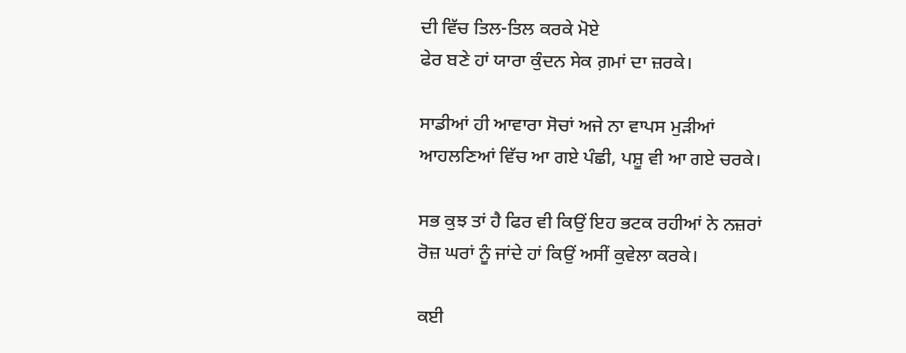ਦੀ ਵਿੱਚ ਤਿਲ-ਤਿਲ ਕਰਕੇ ਮੋਏ
ਫੇਰ ਬਣੇ ਹਾਂ ਯਾਰਾ ਕੁੰਦਨ ਸੇਕ ਗ਼ਮਾਂ ਦਾ ਜ਼ਰਕੇ।

ਸਾਡੀਆਂ ਹੀ ਆਵਾਰਾ ਸੋਚਾਂ ਅਜੇ ਨਾ ਵਾਪਸ ਮੁੜੀਆਂ
ਆਹਲਣਿਆਂ ਵਿੱਚ ਆ ਗਏ ਪੰਛੀ, ਪਸ਼ੂ ਵੀ ਆ ਗਏ ਚਰਕੇ।

ਸਭ ਕੁਝ ਤਾਂ ਹੈ ਫਿਰ ਵੀ ਕਿਉਂ ਇਹ ਭਟਕ ਰਹੀਆਂ ਨੇ ਨਜ਼ਰਾਂ
ਰੋਜ਼ ਘਰਾਂ ਨੂੰ ਜਾਂਦੇ ਹਾਂ ਕਿਉਂ ਅਸੀਂ ਕੁਵੇਲਾ ਕਰਕੇ।

ਕਈ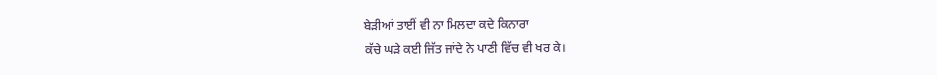ਬੇੜੀਆਂ ਤਾਈਂ ਵੀ ਨਾ ਮਿਲਦਾ ਕਦੇ ਕਿਨਾਰਾ
ਕੱਚੇ ਘੜੇ ਕਈ ਜਿੱਤ ਜਾਂਦੇ ਨੇ ਪਾਣੀ ਵਿੱਚ ਵੀ ਖਰ ਕੇ।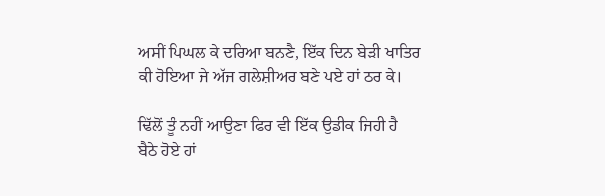ਅਸੀਂ ਪਿਘਲ ਕੇ ਦਰਿਆ ਬਨਣੈ, ਇੱਕ ਦਿਨ ਬੇੜੀ ਖਾਤਿਰ
ਕੀ ਹੋਇਆ ਜੇ ਅੱਜ ਗਲੇਸ਼ੀਅਰ ਬਣੇ ਪਏ ਹਾਂ ਠਰ ਕੇ।

ਢਿੱਲੋਂ ਤੂੰ ਨਹੀਂ ਆਉਣਾ ਫਿਰ ਵੀ ਇੱਕ ਉਡੀਕ ਜਿਹੀ ਹੈ
ਬੈਠੇ ਹੋਏ ਹਾਂ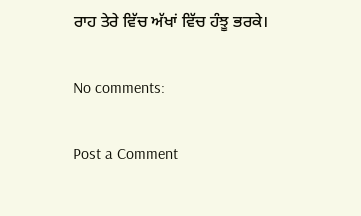ਰਾਹ ਤੇਰੇ ਵਿੱਚ ਅੱਖਾਂ ਵਿੱਚ ਹੰਝੂ ਭਰਕੇ।

No comments:

Post a Comment